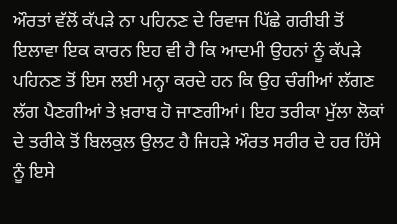ਔਰਤਾਂ ਵੱਲੋਂ ਕੱਪੜੇ ਨਾ ਪਹਿਨਣ ਦੇ ਰਿਵਾਜ ਪਿੱਛੇ ਗਰੀਬੀ ਤੋਂ ਇਲਾਵਾ ਇਕ ਕਾਰਨ ਇਹ ਵੀ ਹੈ ਕਿ ਆਦਮੀ ਉਹਨਾਂ ਨੂੰ ਕੱਪੜੇ ਪਹਿਨਣ ਤੋਂ ਇਸ ਲਈ ਮਨ੍ਹਾ ਕਰਦੇ ਹਨ ਕਿ ਉਹ ਚੰਗੀਆਂ ਲੱਗਣ ਲੱਗ ਪੈਣਗੀਆਂ ਤੇ ਖ਼ਰਾਬ ਹੋ ਜਾਣਗੀਆਂ। ਇਹ ਤਰੀਕਾ ਮੁੱਲਾ ਲੋਕਾਂ ਦੇ ਤਰੀਕੇ ਤੋਂ ਬਿਲਕੁਲ ਉਲਟ ਹੈ ਜਿਹੜੇ ਔਰਤ ਸਰੀਰ ਦੇ ਹਰ ਹਿੱਸੇ ਨੂੰ ਇਸੇ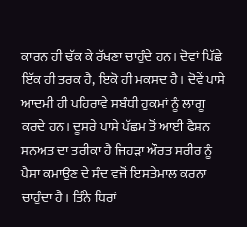ਕਾਰਨ ਹੀ ਢੱਕ ਕੇ ਰੱਖਣਾ ਚਾਹੁੰਦੇ ਹਨ। ਦੋਵਾਂ ਪਿੱਛੇ ਇੱਕ ਹੀ ਤਰਕ ਹੈ, ਇਕੋ ਹੀ ਮਕਸਦ ਹੈ। ਦੋਵੇਂ ਪਾਸੇ ਆਦਮੀ ਹੀ ਪਹਿਰਾਵੇ ਸਬੰਧੀ ਹੁਕਮਾਂ ਨੂੰ ਲਾਗੂ ਕਰਦੇ ਹਨ। ਦੂਸਰੇ ਪਾਸੇ ਪੱਛਮ ਤੋਂ ਆਈ ਫੈਸ਼ਨ ਸਨਅਤ ਦਾ ਤਰੀਕਾ ਹੈ ਜਿਹੜਾ ਔਰਤ ਸਰੀਰ ਨੂੰ ਪੈਸਾ ਕਮਾਉਣ ਦੇ ਸੰਦ ਵਜੋਂ ਇਸਤੇਮਾਲ ਕਰਨਾ ਚਾਹੁੰਦਾ ਹੈ। ਤਿੰਨੇ ਧਿਰਾਂ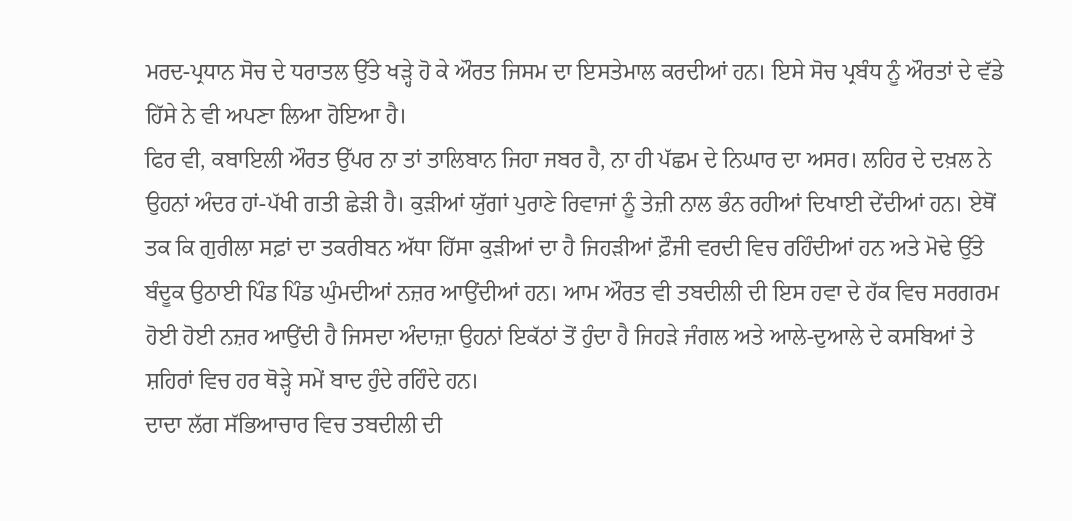ਮਰਦ-ਪ੍ਰਧਾਨ ਸੋਚ ਦੇ ਧਰਾਤਲ ਉੱਤੇ ਖੜ੍ਹੇ ਹੋ ਕੇ ਔਰਤ ਜਿਸਮ ਦਾ ਇਸਤੇਮਾਲ ਕਰਦੀਆਂ ਹਨ। ਇਸੇ ਸੋਚ ਪ੍ਰਬੰਧ ਨੂੰ ਔਰਤਾਂ ਦੇ ਵੱਡੇ ਹਿੱਸੇ ਨੇ ਵੀ ਅਪਣਾ ਲਿਆ ਹੋਇਆ ਹੈ।
ਫਿਰ ਵੀ, ਕਬਾਇਲੀ ਔਰਤ ਉੱਪਰ ਨਾ ਤਾਂ ਤਾਲਿਬਾਨ ਜਿਹਾ ਜਬਰ ਹੈ, ਨਾ ਹੀ ਪੱਛਮ ਦੇ ਨਿਘਾਰ ਦਾ ਅਸਰ। ਲਹਿਰ ਦੇ ਦਖ਼ਲ ਨੇ ਉਹਨਾਂ ਅੰਦਰ ਹਾਂ-ਪੱਖੀ ਗਤੀ ਛੇੜੀ ਹੈ। ਕੁੜੀਆਂ ਯੁੱਗਾਂ ਪੁਰਾਣੇ ਰਿਵਾਜਾਂ ਨੂੰ ਤੇਜ਼ੀ ਨਾਲ ਭੰਨ ਰਹੀਆਂ ਦਿਖਾਈ ਦੇਂਦੀਆਂ ਹਨ। ਏਥੋਂ ਤਕ ਕਿ ਗੁਰੀਲਾ ਸਫ਼ਾਂ ਦਾ ਤਕਰੀਬਨ ਅੱਧਾ ਹਿੱਸਾ ਕੁੜੀਆਂ ਦਾ ਹੈ ਜਿਹੜੀਆਂ ਫ਼ੌਜੀ ਵਰਦੀ ਵਿਚ ਰਹਿੰਦੀਆਂ ਹਨ ਅਤੇ ਮੋਢੇ ਉੱਤੇ ਬੰਦੂਕ ਉਠਾਈ ਪਿੰਡ ਪਿੰਡ ਘੁੰਮਦੀਆਂ ਨਜ਼ਰ ਆਉਂਦੀਆਂ ਹਨ। ਆਮ ਔਰਤ ਵੀ ਤਬਦੀਲੀ ਦੀ ਇਸ ਹਵਾ ਦੇ ਹੱਕ ਵਿਚ ਸਰਗਰਮ ਹੋਈ ਹੋਈ ਨਜ਼ਰ ਆਉਂਦੀ ਹੈ ਜਿਸਦਾ ਅੰਦਾਜ਼ਾ ਉਹਨਾਂ ਇਕੱਠਾਂ ਤੋਂ ਹੁੰਦਾ ਹੈ ਜਿਹੜੇ ਜੰਗਲ ਅਤੇ ਆਲੇ-ਦੁਆਲੇ ਦੇ ਕਸਬਿਆਂ ਤੇ ਸ਼ਹਿਰਾਂ ਵਿਚ ਹਰ ਥੋੜ੍ਹੇ ਸਮੇਂ ਬਾਦ ਹੁੰਦੇ ਰਹਿੰਦੇ ਹਨ।
ਦਾਦਾ ਲੱਗ ਸੱਭਿਆਚਾਰ ਵਿਚ ਤਬਦੀਲੀ ਦੀ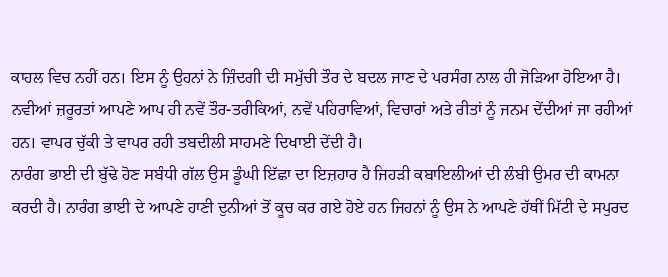ਕਾਹਲ ਵਿਚ ਨਹੀਂ ਹਨ। ਇਸ ਨੂੰ ਉਹਨਾਂ ਨੇ ਜ਼ਿੰਦਗੀ ਦੀ ਸਮੁੱਚੀ ਤੌਰ ਦੇ ਬਦਲ ਜਾਣ ਦੇ ਪਰਸੰਗ ਨਾਲ ਹੀ ਜੋੜਿਆ ਹੋਇਆ ਹੈ। ਨਵੀਆਂ ਜ਼ਰੂਰਤਾਂ ਆਪਣੇ ਆਪ ਹੀ ਨਵੇਂ ਤੌਰ-ਤਰੀਕਿਆਂ, ਨਵੇਂ ਪਹਿਰਾਵਿਆਂ, ਵਿਚਾਰਾਂ ਅਤੇ ਰੀਤਾਂ ਨੂੰ ਜਨਮ ਦੇਂਦੀਆਂ ਜਾ ਰਹੀਆਂ ਹਨ। ਵਾਪਰ ਚੁੱਕੀ ਤੇ ਵਾਪਰ ਰਹੀ ਤਬਦੀਲੀ ਸਾਹਮਣੇ ਦਿਖਾਈ ਦੇਂਦੀ ਹੈ।
ਨਾਰੰਗ ਭਾਈ ਦੀ ਬੁੱਢੇ ਹੋਣ ਸਬੰਧੀ ਗੱਲ ਉਸ ਡੂੰਘੀ ਇੱਛਾ ਦਾ ਇਜ਼ਹਾਰ ਹੈ ਜਿਹੜੀ ਕਬਾਇਲੀਆਂ ਦੀ ਲੰਬੀ ਉਮਰ ਦੀ ਕਾਮਨਾ ਕਰਦੀ ਹੈ। ਨਾਰੰਗ ਭਾਈ ਦੇ ਆਪਣੇ ਹਾਣੀ ਦੁਨੀਆਂ ਤੋਂ ਕੂਚ ਕਰ ਗਏ ਹੋਏ ਹਨ ਜਿਹਨਾਂ ਨੂੰ ਉਸ ਨੇ ਆਪਣੇ ਹੱਥੀਂ ਮਿੱਟੀ ਦੇ ਸਪੁਰਦ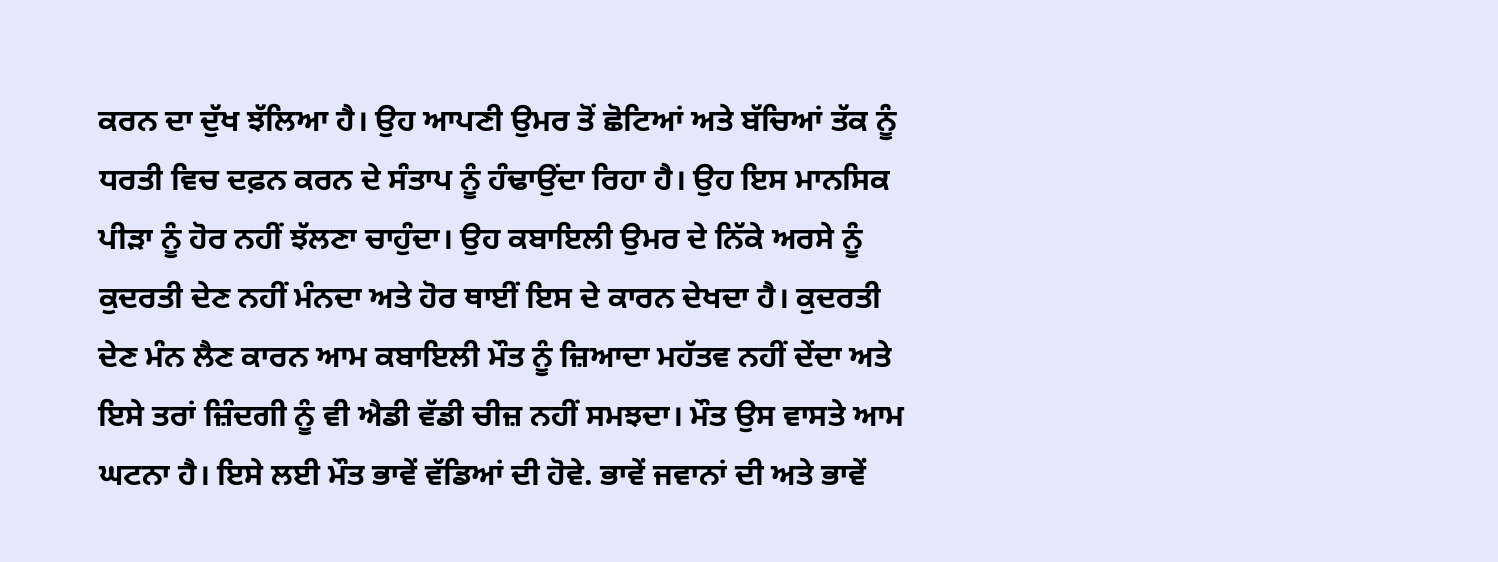ਕਰਨ ਦਾ ਦੁੱਖ ਝੱਲਿਆ ਹੈ। ਉਹ ਆਪਣੀ ਉਮਰ ਤੋਂ ਛੋਟਿਆਂ ਅਤੇ ਬੱਚਿਆਂ ਤੱਕ ਨੂੰ ਧਰਤੀ ਵਿਚ ਦਫ਼ਨ ਕਰਨ ਦੇ ਸੰਤਾਪ ਨੂੰ ਹੰਢਾਉਂਦਾ ਰਿਹਾ ਹੈ। ਉਹ ਇਸ ਮਾਨਸਿਕ ਪੀੜਾ ਨੂੰ ਹੋਰ ਨਹੀਂ ਝੱਲਣਾ ਚਾਹੁੰਦਾ। ਉਹ ਕਬਾਇਲੀ ਉਮਰ ਦੇ ਨਿੱਕੇ ਅਰਸੇ ਨੂੰ ਕੁਦਰਤੀ ਦੇਣ ਨਹੀਂ ਮੰਨਦਾ ਅਤੇ ਹੋਰ ਥਾਈਂ ਇਸ ਦੇ ਕਾਰਨ ਦੇਖਦਾ ਹੈ। ਕੁਦਰਤੀ ਦੇਣ ਮੰਨ ਲੈਣ ਕਾਰਨ ਆਮ ਕਬਾਇਲੀ ਮੌਤ ਨੂੰ ਜ਼ਿਆਦਾ ਮਹੱਤਵ ਨਹੀਂ ਦੇਂਦਾ ਅਤੇ ਇਸੇ ਤਰਾਂ ਜ਼ਿੰਦਗੀ ਨੂੰ ਵੀ ਐਡੀ ਵੱਡੀ ਚੀਜ਼ ਨਹੀਂ ਸਮਝਦਾ। ਮੌਤ ਉਸ ਵਾਸਤੇ ਆਮ ਘਟਨਾ ਹੈ। ਇਸੇ ਲਈ ਮੌਤ ਭਾਵੇਂ ਵੱਡਿਆਂ ਦੀ ਹੋਵੇ. ਭਾਵੇਂ ਜਵਾਨਾਂ ਦੀ ਅਤੇ ਭਾਵੇਂ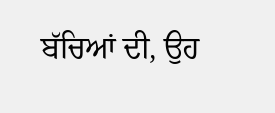ਬੱਚਿਆਂ ਦੀ, ਉਹ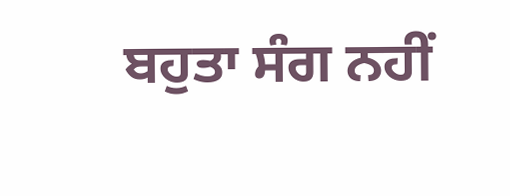ਬਹੁਤਾ ਸੰਗ ਨਹੀਂ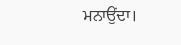ਮਨਾਉਂਦਾ।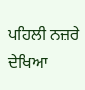ਪਹਿਲੀ ਨਜ਼ਰੇ ਦੇਖਿਆ